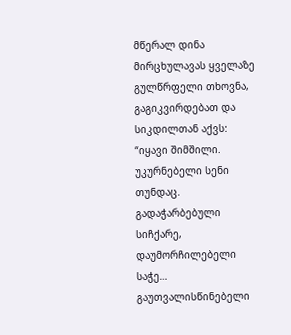მწერალ დინა მირცხულავას ყველაზე გულწრფელი თხოვნა, გაგიკვირდებათ და სიკდილთან აქვს:
“იყავი შიმშილი.
უკურნებელი სენი თუნდაც. გადაჭარბებული სიჩქარე, დაუმორჩილებელი საჭე… გაუთვალისწინებელი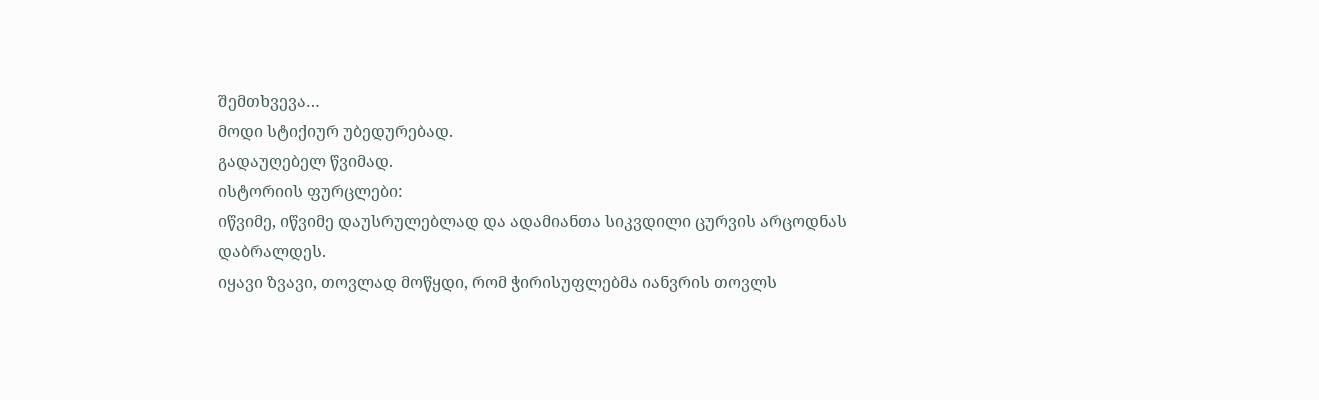შემთხვევა…
მოდი სტიქიურ უბედურებად.
გადაუღებელ წვიმად.
ისტორიის ფურცლები:
იწვიმე, იწვიმე დაუსრულებლად და ადამიანთა სიკვდილი ცურვის არცოდნას დაბრალდეს.
იყავი ზვავი, თოვლად მოწყდი, რომ ჭირისუფლებმა იანვრის თოვლს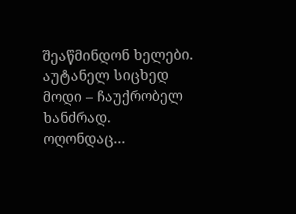შეაწმინდონ ხელები.
აუტანელ სიცხედ მოდი – ჩაუქრობელ ხანძრად.
ოღონდაც…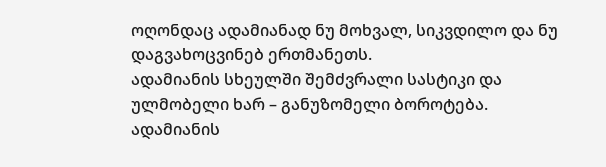ოღონდაც ადამიანად ნუ მოხვალ, სიკვდილო და ნუ დაგვახოცვინებ ერთმანეთს.
ადამიანის სხეულში შემძვრალი სასტიკი და ულმობელი ხარ – განუზომელი ბოროტება.
ადამიანის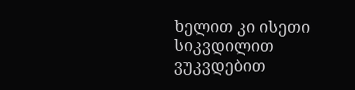ხელით კი ისეთი სიკვდილით ვუკვდებით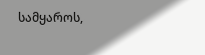სამყაროს,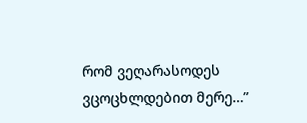რომ ვეღარასოდეს ვცოცხლდებით მერე…”